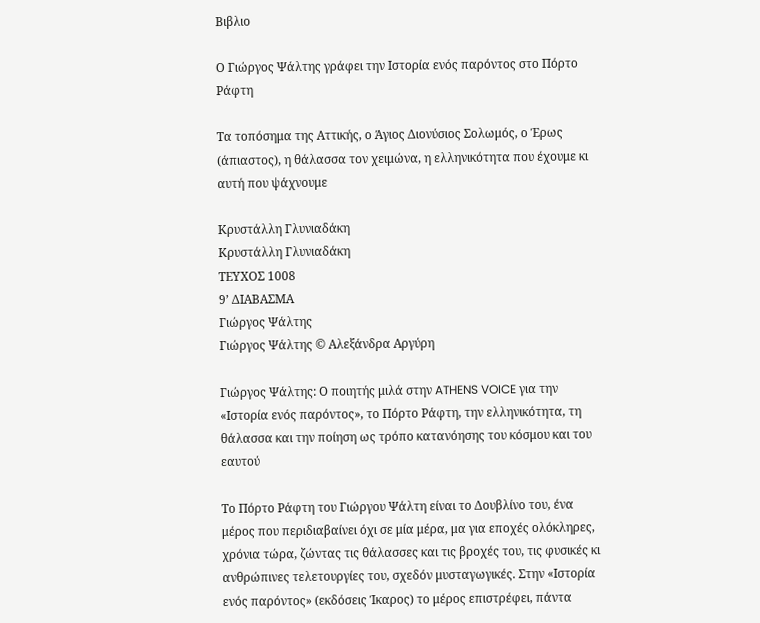Βιβλιο

Ο Γιώργος Ψάλτης γράφει την Ιστορία ενός παρόντος στο Πόρτο Ράφτη

Τα τοπόσημα της Αττικής, ο Άγιος Διονύσιος Σολωμός, ο Έρως (άπιαστος), η θάλασσα τον χειμώνα, η ελληνικότητα που έχουμε κι αυτή που ψάχνουμε

Κρυστάλλη Γλυνιαδάκη
Κρυστάλλη Γλυνιαδάκη
ΤΕΥΧΟΣ 1008
9’ ΔΙΑΒΑΣΜΑ
Γιώργος Ψάλτης
Γιώργος Ψάλτης © Αλεξάνδρα Αργύρη

Γιώργος Ψάλτης: Ο ποιητής μιλά στην ATHENS VOICE για την «Ιστορία ενός παρόντος», το Πόρτο Ράφτη, την ελληνικότητα, τη θάλασσα και την ποίηση ως τρόπο κατανόησης του κόσμου και του εαυτού

Το Πόρτο Ράφτη του Γιώργου Ψάλτη είναι το Δουβλίνο του, ένα μέρος που περιδιαβαίνει όχι σε μία μέρα, μα για εποχές ολόκληρες, χρόνια τώρα, ζώντας τις θάλασσες και τις βροχές του, τις φυσικές κι ανθρώπινες τελετουργίες του, σχεδόν μυσταγωγικές. Στην «Ιστορία ενός παρόντος» (εκδόσεις Ίκαρος) το μέρος επιστρέφει, πάντα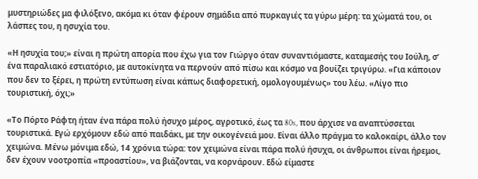μυστηριώδες μα φιλόξενο, ακόμα κι όταν φέρουν σημάδια από πυρκαγιές τα γύρω μέρη: τα χώματά του, οι λάσπες του, η ησυχία του.

«Η ησυχία του;» είναι η πρώτη απορία που έχω για τον Γιώργο όταν συναντιόμαστε, καταμεσής του Ιούλη, σ’ ένα παραλιακό εστιατόριο, με αυτοκίνητα να περνούν από πίσω και κόσμο να βουίζει τριγύρω. «Για κάποιον που δεν το ξέρει, η πρώτη εντύπωση είναι κάπως διαφορετική, ομολογουμένως» του λέω. «Λίγο πιο τουριστική, όχι;»

«Το Πόρτο Ράφτη ήταν ένα πάρα πολύ ήσυχο μέρος, αγροτικό, έως τα 80s, που άρχισε να αναπτύσσεται τουριστικά. Εγώ ερχόμουν εδώ από παιδάκι, με την οικογένειά μου. Είναι άλλο πράγμα το καλοκαίρι, άλλο τον χειμώνα. Μένω μόνιμα εδώ, 14 χρόνια τώρα: τον χειμώνα είναι πάρα πολύ ήσυχα, οι άνθρωποι είναι ήρεμοι, δεν έχουν νοοτροπία «προαστίου», να βιάζονται, να κορνάρουν. Εδώ είμαστε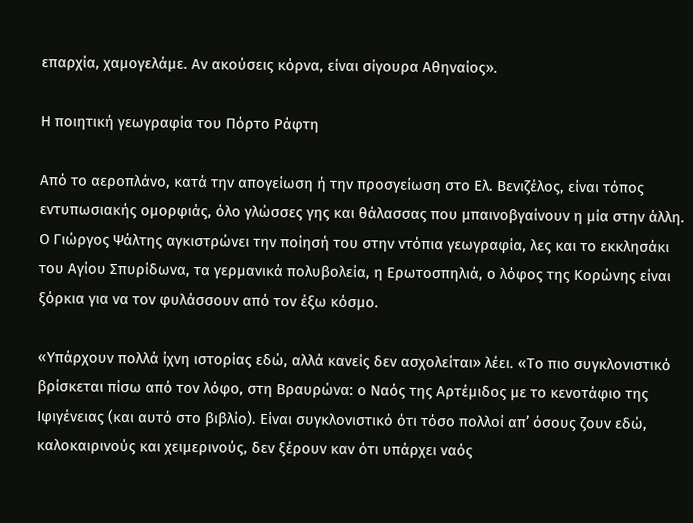επαρχία, χαμογελάμε. Αν ακούσεις κόρνα, είναι σίγουρα Αθηναίος».

Η ποιητική γεωγραφία του Πόρτο Ράφτη

Από το αεροπλάνο, κατά την απογείωση ή την προσγείωση στο Ελ. Βενιζέλος, είναι τόπος εντυπωσιακής ομορφιάς, όλο γλώσσες γης και θάλασσας που μπαινοβγαίνουν η μία στην άλλη. Ο Γιώργος Ψάλτης αγκιστρώνει την ποίησή του στην ντόπια γεωγραφία, λες και το εκκλησάκι του Αγίου Σπυρίδωνα, τα γερμανικά πολυβολεία, η Ερωτοσπηλιά, ο λόφος της Κορώνης είναι ξόρκια για να τον φυλάσσουν από τον έξω κόσμο.

«Υπάρχουν πολλά ίχνη ιστορίας εδώ, αλλά κανείς δεν ασχολείται» λέει. «Το πιο συγκλονιστικό βρίσκεται πίσω από τον λόφο, στη Βραυρώνα: ο Ναός της Αρτέμιδος με το κενοτάφιο της Ιφιγένειας (και αυτό στο βιβλίο). Είναι συγκλονιστικό ότι τόσο πολλοί απ’ όσους ζουν εδώ, καλοκαιρινούς και χειμερινούς, δεν ξέρουν καν ότι υπάρχει ναός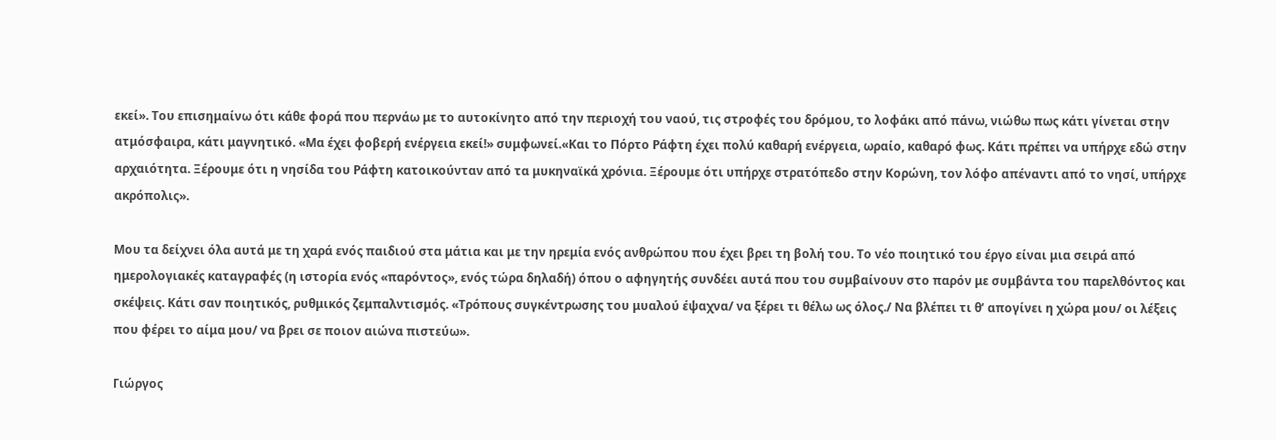εκεί». Του επισημαίνω ότι κάθε φορά που περνάω με το αυτοκίνητο από την περιοχή του ναού, τις στροφές του δρόμου, το λοφάκι από πάνω, νιώθω πως κάτι γίνεται στην ατμόσφαιρα, κάτι μαγνητικό. «Μα έχει φοβερή ενέργεια εκεί!» συμφωνεί.«Και το Πόρτο Ράφτη έχει πολύ καθαρή ενέργεια, ωραίο, καθαρό φως. Κάτι πρέπει να υπήρχε εδώ στην αρχαιότητα. Ξέρουμε ότι η νησίδα του Ράφτη κατοικούνταν από τα μυκηναϊκά χρόνια. Ξέρουμε ότι υπήρχε στρατόπεδο στην Κορώνη, τον λόφο απέναντι από το νησί, υπήρχε ακρόπολις».

Μου τα δείχνει όλα αυτά με τη χαρά ενός παιδιού στα μάτια και με την ηρεμία ενός ανθρώπου που έχει βρει τη βολή του. Το νέο ποιητικό του έργο είναι μια σειρά από ημερολογιακές καταγραφές (η ιστορία ενός «παρόντος», ενός τώρα δηλαδή) όπου ο αφηγητής συνδέει αυτά που του συμβαίνουν στο παρόν με συμβάντα του παρελθόντος και σκέψεις. Κάτι σαν ποιητικός, ρυθμικός ζεμπαλντισμός. «Τρόπους συγκέντρωσης του μυαλού έψαχνα/ να ξέρει τι θέλω ως όλος./ Να βλέπει τι θ’ απογίνει η χώρα μου/ οι λέξεις που φέρει το αίμα μου/ να βρει σε ποιον αιώνα πιστεύω».

Γιώργος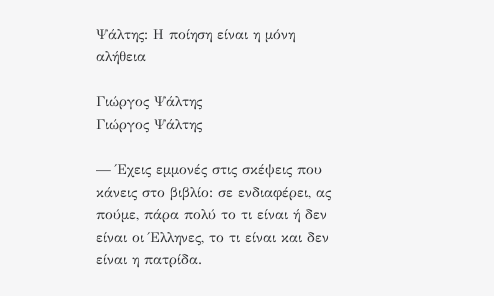Ψάλτης: Η ποίηση είναι η μόνη αλήθεια

Γιώργος Ψάλτης
Γιώργος Ψάλτης

— Έχεις εμμονές στις σκέψεις που κάνεις στο βιβλίο: σε ενδιαφέρει, ας πούμε, πάρα πολύ το τι είναι ή δεν είναι οι Έλληνες, το τι είναι και δεν είναι η πατρίδα.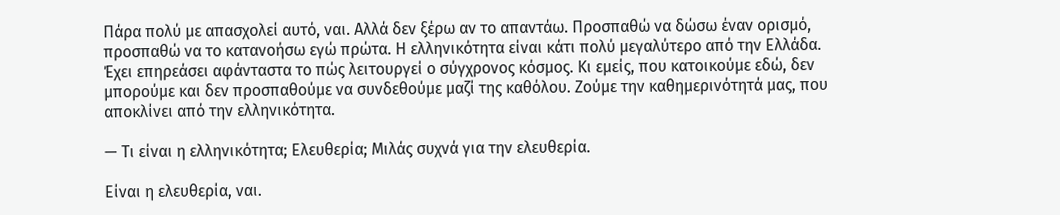Πάρα πολύ με απασχολεί αυτό, ναι. Αλλά δεν ξέρω αν το απαντάω. Προσπαθώ να δώσω έναν ορισμό, προσπαθώ να το κατανοήσω εγώ πρώτα. Η ελληνικότητα είναι κάτι πολύ μεγαλύτερο από την Ελλάδα. Έχει επηρεάσει αφάνταστα το πώς λειτουργεί ο σύγχρονος κόσμος. Κι εμείς, που κατοικούμε εδώ, δεν μπορούμε και δεν προσπαθούμε να συνδεθούμε μαζί της καθόλου. Ζούμε την καθημερινότητά μας, που αποκλίνει από την ελληνικότητα.

— Τι είναι η ελληνικότητα; Ελευθερία; Μιλάς συχνά για την ελευθερία.

Είναι η ελευθερία, ναι.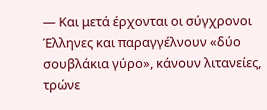— Και μετά έρχονται οι σύγχρονοι Έλληνες και παραγγέλνουν «δύο σουβλάκια γύρο», κάνουν λιτανείες, τρώνε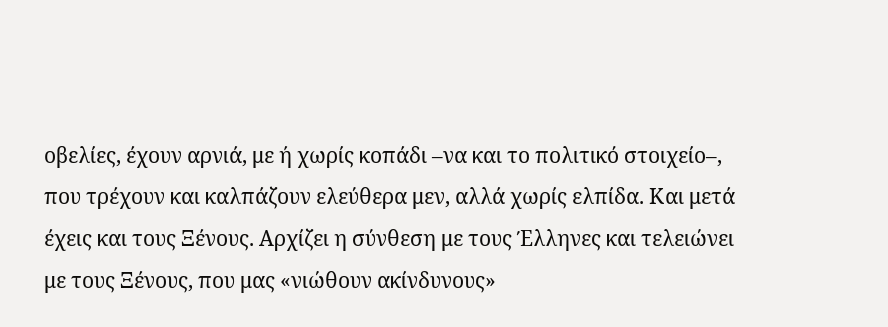οβελίες, έχουν αρνιά, με ή χωρίς κοπάδι –να και το πολιτικό στοιχείο–, που τρέχουν και καλπάζουν ελεύθερα μεν, αλλά χωρίς ελπίδα. Και μετά έχεις και τους Ξένους. Αρχίζει η σύνθεση με τους Έλληνες και τελειώνει με τους Ξένους, που μας «νιώθουν ακίνδυνους»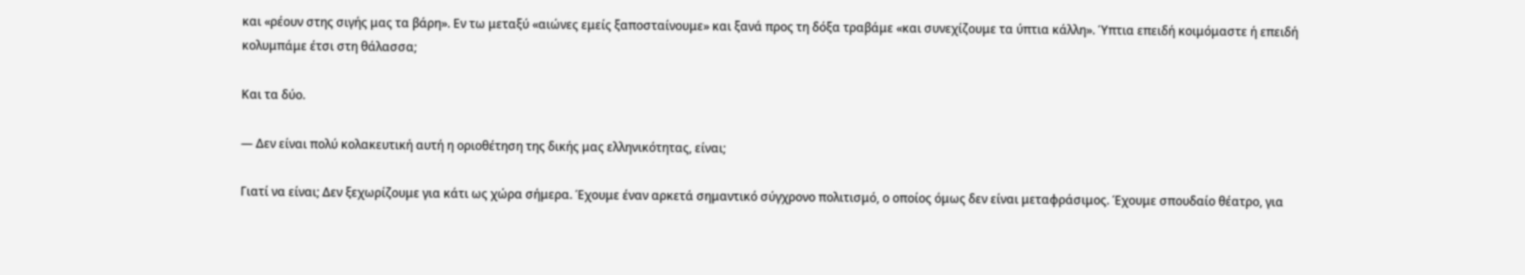και «ρέουν στης σιγής μας τα βάρη». Εν τω μεταξύ «αιώνες εμείς ξαποσταίνουμε» και ξανά προς τη δόξα τραβάμε «και συνεχίζουμε τα ύπτια κάλλη». Ύπτια επειδή κοιμόμαστε ή επειδή κολυμπάμε έτσι στη θάλασσα;

Και τα δύο.

— Δεν είναι πολύ κολακευτική αυτή η οριοθέτηση της δικής μας ελληνικότητας, είναι;

Γιατί να είναι; Δεν ξεχωρίζουμε για κάτι ως χώρα σήμερα. Έχουμε έναν αρκετά σημαντικό σύγχρονο πολιτισμό, ο οποίος όμως δεν είναι μεταφράσιμος. Έχουμε σπουδαίο θέατρο, για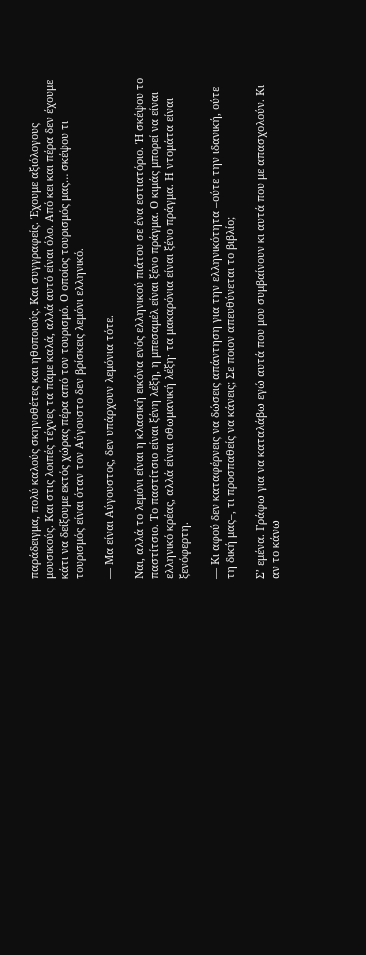παράδειγμα, πολύ καλούς σκηνοθέτες και ηθοποιούς. Και συγγραφείς. Έχουμε αξιόλογους μουσικούς. Και στις λοιπές τέχνες τα πάμε καλά, αλλά αυτό είναι όλο. Από κει και πέρα δεν έχουμε κάτι να δείξουμε εκτός χώρας πέρα από τον τουρισμό. Ο οποίος τουρισμός μας… σκέψου τι τουρισμός είναι όταν τον Αύγουστο δεν βρίσκεις λεμόνι ελληνικό.

— Μα είναι Αύγουστος, δεν υπάρχουν λεμόνια τότε.

Ναι, αλλά το λεμόνι είναι η κλασική εικόνα ενός ελληνικού πιάτου σε ένα εστιατόριο. Ή σκέψου το παστίτσιο. Το παστίτσιο είναι ξένη λέξη, η μπεσαμέλ είναι ξένο πράγμα. Ο κιμάς μπορεί να είναι ελληνικό κρέας, αλλά είναι οθωμανική λέξη· τα μακαρόνια είναι ξένο πράγμα. Η ντομάτα είναι ξενόφερτη.

— Κι αφού δεν καταφέρνεις να δώσεις απάντηση για την ελληνικότητα –ούτε την ιδανική, ούτε τη δική μας–, τι προσπαθείς να κάνεις; Σε ποιον απευθύνεται το βιβλίο;

Σ’ εμένα. Γράφω για να καταλάβω εγώ αυτά που μου συμβαίνουν κι αυτά που με απασχολούν. Κι αν το κάνω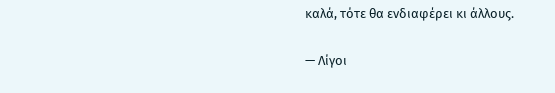καλά, τότε θα ενδιαφέρει κι άλλους.

— Λίγοι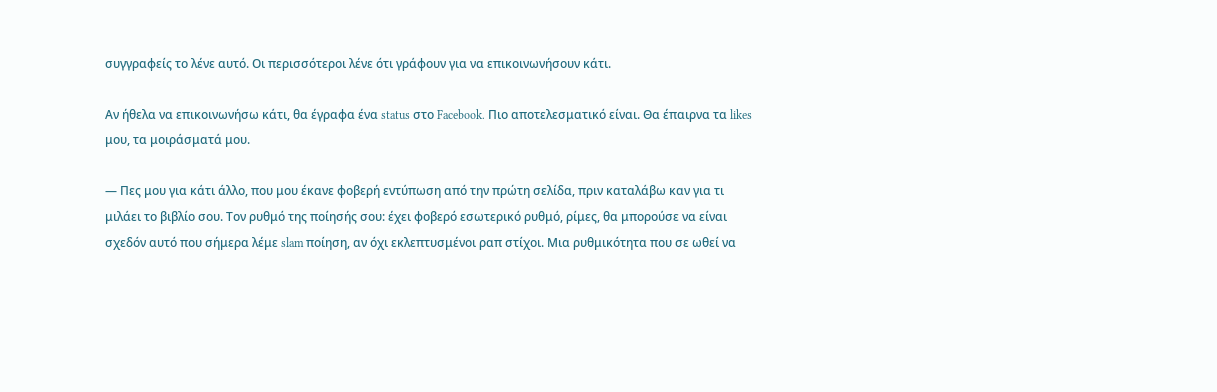συγγραφείς το λένε αυτό. Οι περισσότεροι λένε ότι γράφουν για να επικοινωνήσουν κάτι.

Αν ήθελα να επικοινωνήσω κάτι, θα έγραφα ένα status στο Facebook. Πιο αποτελεσματικό είναι. Θα έπαιρνα τα likes μου, τα μοιράσματά μου.

— Πες μου για κάτι άλλο, που μου έκανε φοβερή εντύπωση από την πρώτη σελίδα, πριν καταλάβω καν για τι μιλάει το βιβλίο σου. Τον ρυθμό της ποίησής σου: έχει φοβερό εσωτερικό ρυθμό, ρίμες, θα μπορούσε να είναι σχεδόν αυτό που σήμερα λέμε slam ποίηση, αν όχι εκλεπτυσμένοι ραπ στίχοι. Μια ρυθμικότητα που σε ωθεί να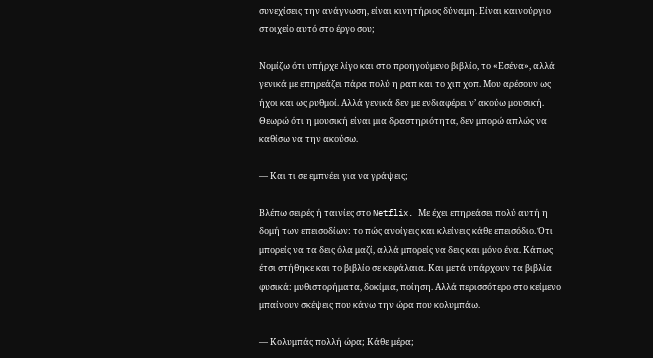συνεχίσεις την ανάγνωση, είναι κινητήριος δύναμη. Είναι καινούργιο στοιχείο αυτό στο έργο σου;

Νομίζω ότι υπήρχε λίγο και στο προηγούμενο βιβλίο, το «Εσένα», αλλά γενικά με επηρεάζει πάρα πολύ η ραπ και το χιπ χοπ. Μου αρέσουν ως ήχοι και ως ρυθμοί. Αλλά γενικά δεν με ενδιαφέρει ν’ ακούω μουσική. Θεωρώ ότι η μουσική είναι μια δραστηριότητα, δεν μπορώ απλώς να καθίσω να την ακούσω.

— Και τι σε εμπνέει για να γράψεις;

Βλέπω σειρές ή ταινίες στο Netflix. Με έχει επηρεάσει πολύ αυτή η δομή των επεισοδίων: το πώς ανοίγεις και κλείνεις κάθε επεισόδιο. Ότι μπορείς να τα δεις όλα μαζί, αλλά μπορείς να δεις και μόνο ένα. Κάπως έτσι στήθηκε και το βιβλίο σε κεφάλαια. Και μετά υπάρχουν τα βιβλία φυσικά: μυθιστορήματα, δοκίμια, ποίηση. Αλλά περισσότερο στο κείμενο μπαίνουν σκέψεις που κάνω την ώρα που κολυμπάω.

— Κολυμπάς πολλή ώρα; Κάθε μέρα;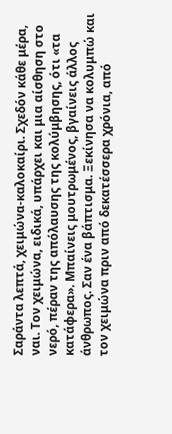Σαράντα λεπτά, χειμώνα-καλοκαίρι. Σχεδόν κάθε μέρα, ναι. Τον χειμώνα, ειδικά, υπάρχει και μια αίσθηση στο νερό, πέραν της απόλαυσης της κολύμβησης, ότι «τα κατάφερα». Μπαίνεις μουτρωμένος, βγαίνεις άλλος άνθρωπος. Σαν ένα βάπτισμα. Ξεκίνησα να κολυμπώ και τον χειμώνα πριν από δεκατέσσερα χρόνια, από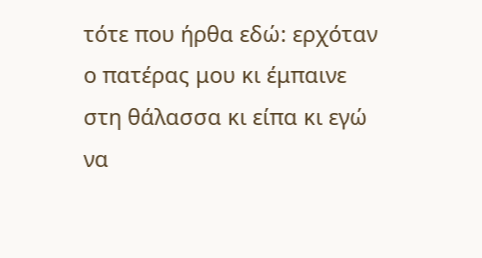τότε που ήρθα εδώ: ερχόταν ο πατέρας μου κι έμπαινε στη θάλασσα κι είπα κι εγώ να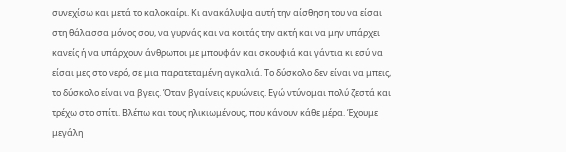συνεχίσω και μετά το καλοκαίρι. Κι ανακάλυψα αυτή την αίσθηση του να είσαι στη θάλασσα μόνος σου, να γυρνάς και να κοιτάς την ακτή και να μην υπάρχει κανείς ή να υπάρχουν άνθρωποι με μπουφάν και σκουφιά και γάντια κι εσύ να είσαι μες στο νερό, σε μια παρατεταμένη αγκαλιά. Το δύσκολο δεν είναι να μπεις, το δύσκολο είναι να βγεις. Όταν βγαίνεις κρυώνεις. Εγώ ντύνομαι πολύ ζεστά και τρέχω στο σπίτι. Βλέπω και τους ηλικιωμένους, που κάνουν κάθε μέρα. Έχουμε μεγάλη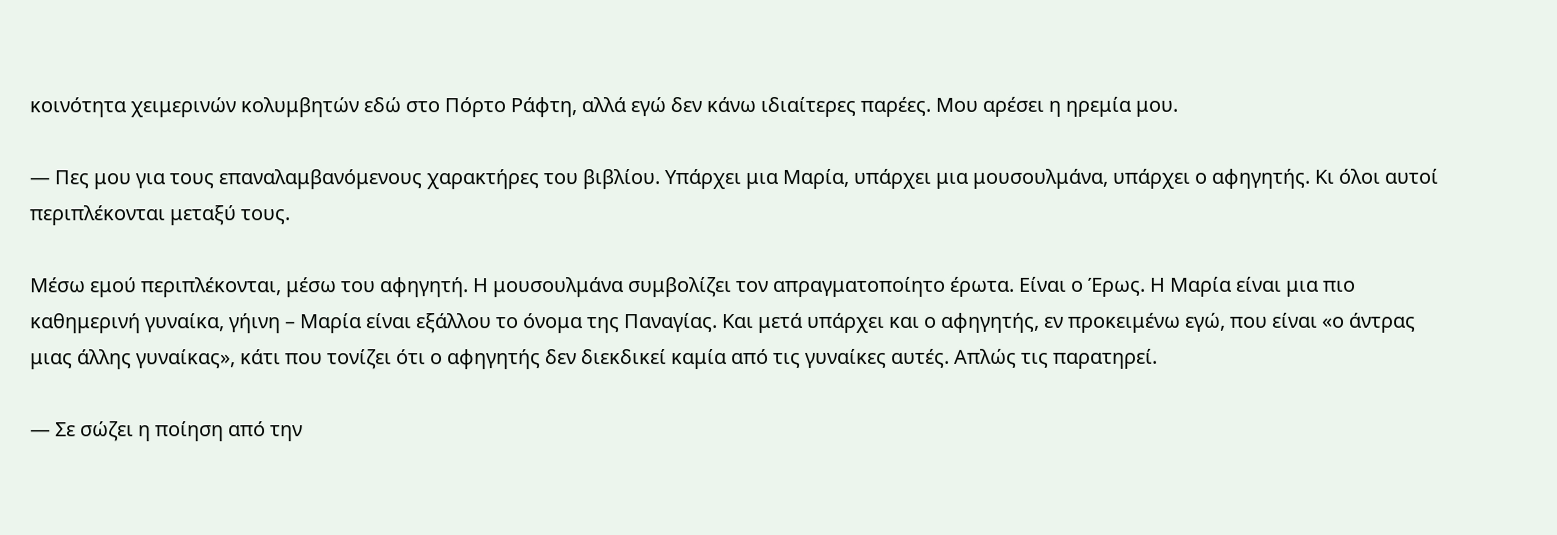κοινότητα χειμερινών κολυμβητών εδώ στο Πόρτο Ράφτη, αλλά εγώ δεν κάνω ιδιαίτερες παρέες. Μου αρέσει η ηρεμία μου.

— Πες μου για τους επαναλαμβανόμενους χαρακτήρες του βιβλίου. Υπάρχει μια Μαρία, υπάρχει μια μουσουλμάνα, υπάρχει ο αφηγητής. Κι όλοι αυτοί περιπλέκονται μεταξύ τους.

Μέσω εμού περιπλέκονται, μέσω του αφηγητή. Η μουσουλμάνα συμβολίζει τον απραγματοποίητο έρωτα. Είναι ο Έρως. Η Μαρία είναι μια πιο καθημερινή γυναίκα, γήινη – Μαρία είναι εξάλλου το όνομα της Παναγίας. Και μετά υπάρχει και ο αφηγητής, εν προκειμένω εγώ, που είναι «ο άντρας μιας άλλης γυναίκας», κάτι που τονίζει ότι ο αφηγητής δεν διεκδικεί καμία από τις γυναίκες αυτές. Απλώς τις παρατηρεί.

— Σε σώζει η ποίηση από την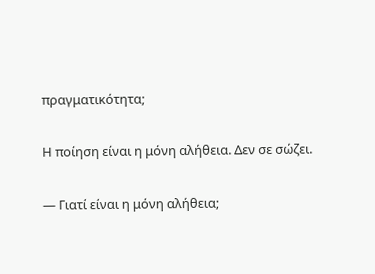πραγματικότητα;

Η ποίηση είναι η μόνη αλήθεια. Δεν σε σώζει.

— Γιατί είναι η μόνη αλήθεια;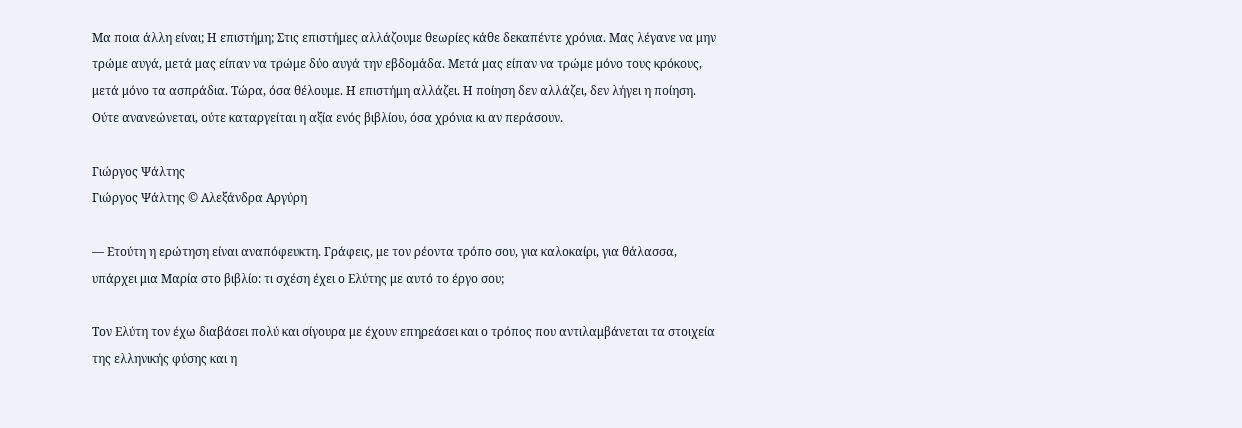Μα ποια άλλη είναι; Η επιστήμη; Στις επιστήμες αλλάζουμε θεωρίες κάθε δεκαπέντε χρόνια. Μας λέγανε να μην τρώμε αυγά, μετά μας είπαν να τρώμε δύο αυγά την εβδομάδα. Μετά μας είπαν να τρώμε μόνο τους κρόκους, μετά μόνο τα ασπράδια. Τώρα, όσα θέλουμε. Η επιστήμη αλλάζει. Η ποίηση δεν αλλάζει, δεν λήγει η ποίηση. Ούτε ανανεώνεται, ούτε καταργείται η αξία ενός βιβλίου, όσα χρόνια κι αν περάσουν.

Γιώργος Ψάλτης
Γιώργος Ψάλτης © Αλεξάνδρα Αργύρη

— Ετούτη η ερώτηση είναι αναπόφευκτη. Γράφεις, με τον ρέοντα τρόπο σου, για καλοκαίρι, για θάλασσα, υπάρχει μια Μαρία στο βιβλίο: τι σχέση έχει ο Ελύτης με αυτό το έργο σου;

Τον Ελύτη τον έχω διαβάσει πολύ και σίγουρα με έχουν επηρεάσει και ο τρόπος που αντιλαμβάνεται τα στοιχεία της ελληνικής φύσης και η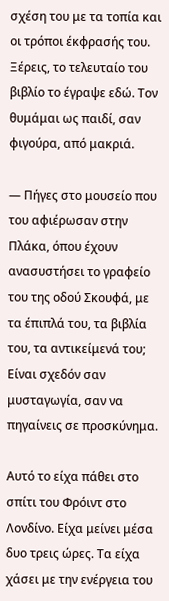σχέση του με τα τοπία και οι τρόποι έκφρασής του. Ξέρεις, το τελευταίο του βιβλίο το έγραψε εδώ. Τον θυμάμαι ως παιδί, σαν φιγούρα, από μακριά.

— Πήγες στο μουσείο που του αφιέρωσαν στην Πλάκα, όπου έχουν ανασυστήσει το γραφείο του της οδού Σκουφά, με τα έπιπλά του, τα βιβλία του, τα αντικείμενά του; Είναι σχεδόν σαν μυσταγωγία, σαν να πηγαίνεις σε προσκύνημα.

Αυτό το είχα πάθει στο σπίτι του Φρόιντ στο Λονδίνο. Είχα μείνει μέσα δυο τρεις ώρες. Τα είχα χάσει με την ενέργεια του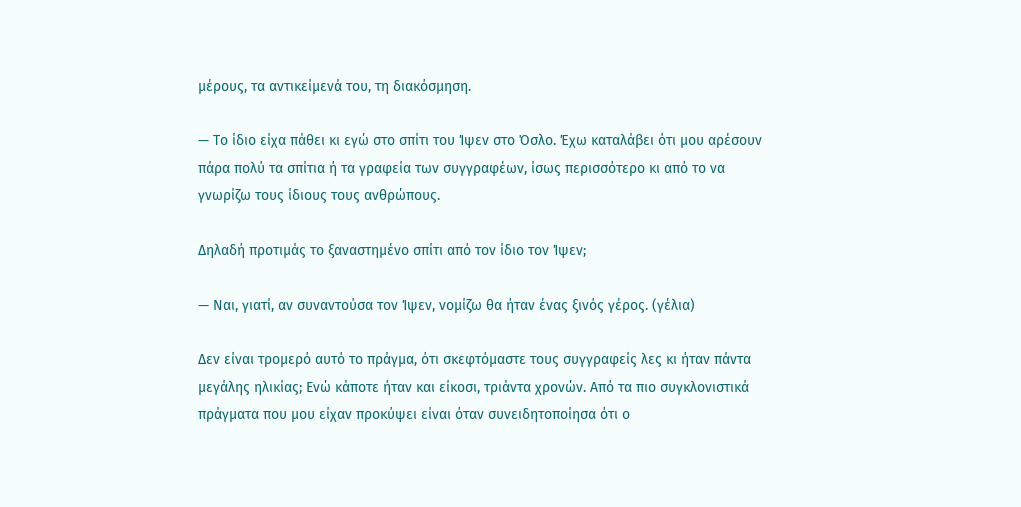μέρους, τα αντικείμενά του, τη διακόσμηση.

— Το ίδιο είχα πάθει κι εγώ στο σπίτι του Ίψεν στο Όσλο. Έχω καταλάβει ότι μου αρέσουν πάρα πολύ τα σπίτια ή τα γραφεία των συγγραφέων, ίσως περισσότερο κι από το να γνωρίζω τους ίδιους τους ανθρώπους.

Δηλαδή προτιμάς το ξαναστημένο σπίτι από τον ίδιο τον Ίψεν;

— Ναι, γιατί, αν συναντούσα τον Ίψεν, νομίζω θα ήταν ένας ξινός γέρος. (γέλια)

Δεν είναι τρομερό αυτό το πράγμα, ότι σκεφτόμαστε τους συγγραφείς λες κι ήταν πάντα μεγάλης ηλικίας; Ενώ κάποτε ήταν και είκοσι, τριάντα χρονών. Από τα πιο συγκλονιστικά πράγματα που μου είχαν προκύψει είναι όταν συνειδητοποίησα ότι ο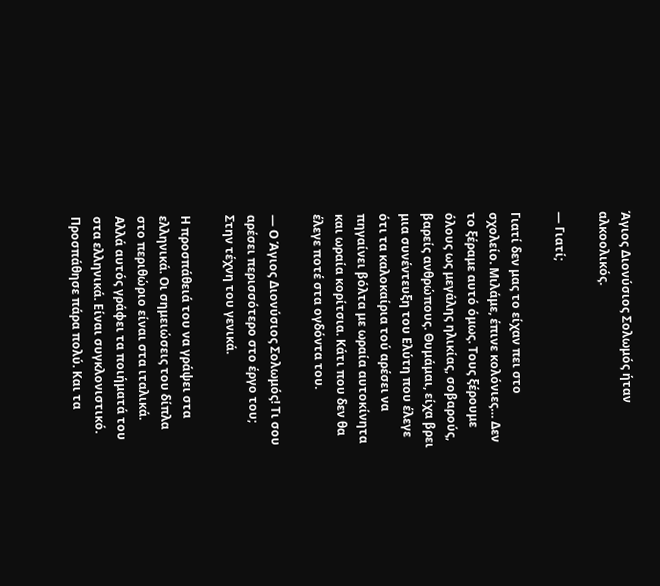Άγιος Διονύσιος Σολωμός ήταν αλκοολικός.

— Γιατί;

Γιατί δεν μας το είχαν πει στο σχολείο. Μιλάμε, έπινε κολόνιες… Δεν το ξέραμε αυτό όμως. Τους ξέρουμε όλους ως μεγάλης ηλικίας, σοβαρούς, βαρείς ανθρώπους. Θυμάμαι, είχα βρει μια συνέντευξη του Ελύτη που έλεγε ότι τα καλοκαίρια τού αρέσει να πηγαίνει βόλτα με ωραία αυτοκίνητα και ωραία κορίτσια. Κάτι που δεν θα έλεγε ποτέ στα ογδόντα του.

— Ο Άγιος Διονύσιος Σολωμός! Τι σου αρέσει περισσότερο στο έργο του; Στην τέχνη του γενικά.

Η προσπάθειά του να γράψει στα ελληνικά. Οι σημειώσεις του δίπλα στο περιθώριο είναι στα ιταλικά. Αλλά αυτός γράφει τα ποιήματά του στα ελληνικά. Είναι συγκλονιστικό. Προσπάθησε πάρα πολύ. Και τα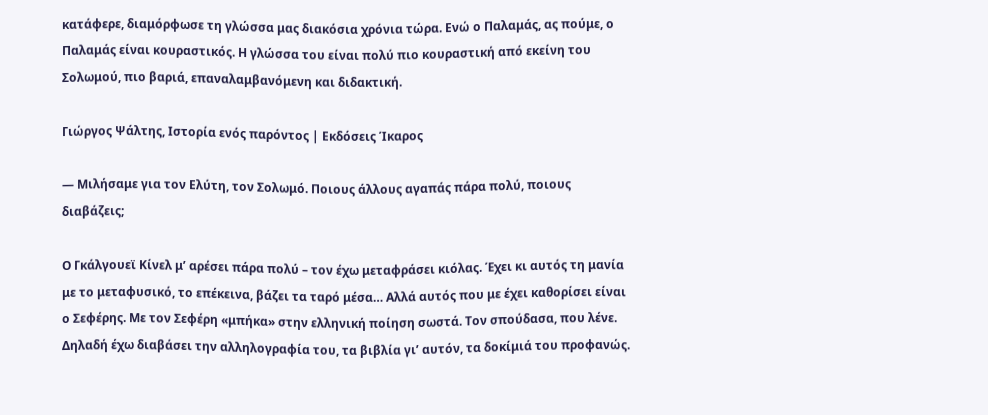κατάφερε, διαμόρφωσε τη γλώσσα μας διακόσια χρόνια τώρα. Ενώ ο Παλαμάς, ας πούμε, ο Παλαμάς είναι κουραστικός. Η γλώσσα του είναι πολύ πιο κουραστική από εκείνη του Σολωμού, πιο βαριά, επαναλαμβανόμενη και διδακτική.

Γιώργος Ψάλτης, Ιστορία ενός παρόντος | Εκδόσεις Ίκαρος

— Μιλήσαμε για τον Ελύτη, τον Σολωμό. Ποιους άλλους αγαπάς πάρα πολύ, ποιους διαβάζεις;

Ο Γκάλγουεϊ Κίνελ μ’ αρέσει πάρα πολύ – τον έχω μεταφράσει κιόλας. Έχει κι αυτός τη μανία με το μεταφυσικό, το επέκεινα, βάζει τα ταρό μέσα… Αλλά αυτός που με έχει καθορίσει είναι ο Σεφέρης. Με τον Σεφέρη «μπήκα» στην ελληνική ποίηση σωστά. Τον σπούδασα, που λένε. Δηλαδή έχω διαβάσει την αλληλογραφία του, τα βιβλία γι’ αυτόν, τα δοκίμιά του προφανώς.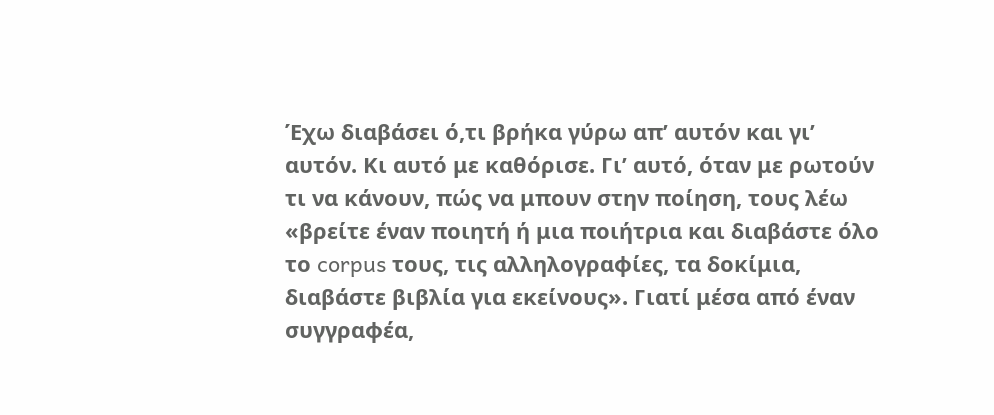Έχω διαβάσει ό,τι βρήκα γύρω απ’ αυτόν και γι’ αυτόν. Κι αυτό με καθόρισε. Γι’ αυτό, όταν με ρωτούν τι να κάνουν, πώς να μπουν στην ποίηση, τους λέω «βρείτε έναν ποιητή ή μια ποιήτρια και διαβάστε όλο το corpus τους, τις αλληλογραφίες, τα δοκίμια, διαβάστε βιβλία για εκείνους». Γιατί μέσα από έναν συγγραφέα,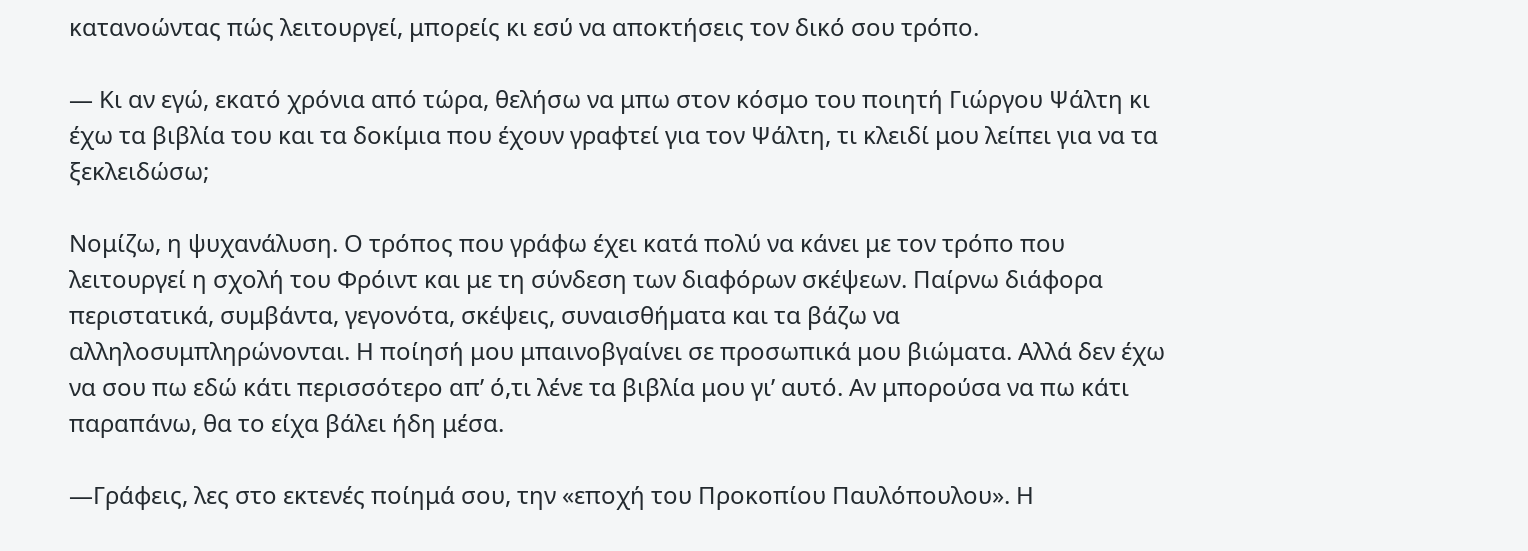κατανοώντας πώς λειτουργεί, μπορείς κι εσύ να αποκτήσεις τον δικό σου τρόπο.

— Κι αν εγώ, εκατό χρόνια από τώρα, θελήσω να μπω στον κόσμο του ποιητή Γιώργου Ψάλτη κι έχω τα βιβλία του και τα δοκίμια που έχουν γραφτεί για τον Ψάλτη, τι κλειδί μου λείπει για να τα ξεκλειδώσω;

Νομίζω, η ψυχανάλυση. Ο τρόπος που γράφω έχει κατά πολύ να κάνει με τον τρόπο που λειτουργεί η σχολή του Φρόιντ και με τη σύνδεση των διαφόρων σκέψεων. Παίρνω διάφορα περιστατικά, συμβάντα, γεγονότα, σκέψεις, συναισθήματα και τα βάζω να αλληλοσυμπληρώνονται. Η ποίησή μου μπαινοβγαίνει σε προσωπικά μου βιώματα. Αλλά δεν έχω να σου πω εδώ κάτι περισσότερο απ’ ό,τι λένε τα βιβλία μου γι’ αυτό. Αν μπορούσα να πω κάτι παραπάνω, θα το είχα βάλει ήδη μέσα.

—Γράφεις, λες στο εκτενές ποίημά σου, την «εποχή του Προκοπίου Παυλόπουλου». Η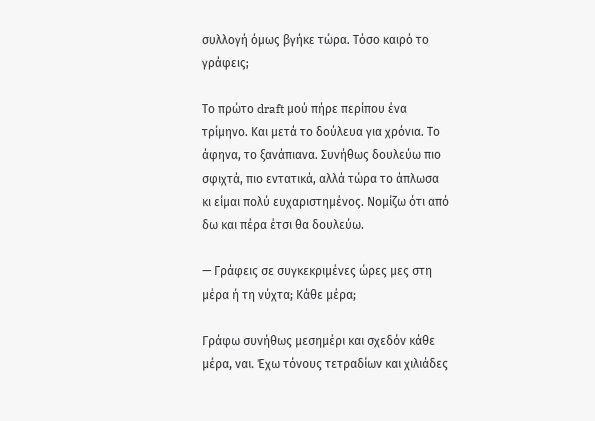συλλογή όμως βγήκε τώρα. Τόσο καιρό το γράφεις;

Το πρώτο draft μού πήρε περίπου ένα τρίμηνο. Και μετά το δούλευα για χρόνια. Το άφηνα, το ξανάπιανα. Συνήθως δουλεύω πιο σφιχτά, πιο εντατικά, αλλά τώρα το άπλωσα κι είμαι πολύ ευχαριστημένος. Νομίζω ότι από δω και πέρα έτσι θα δουλεύω.

— Γράφεις σε συγκεκριμένες ώρες μες στη μέρα ή τη νύχτα; Κάθε μέρα;

Γράφω συνήθως μεσημέρι και σχεδόν κάθε μέρα, ναι. Έχω τόνους τετραδίων και χιλιάδες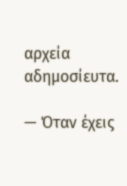αρχεία αδημοσίευτα.

— Όταν έχεις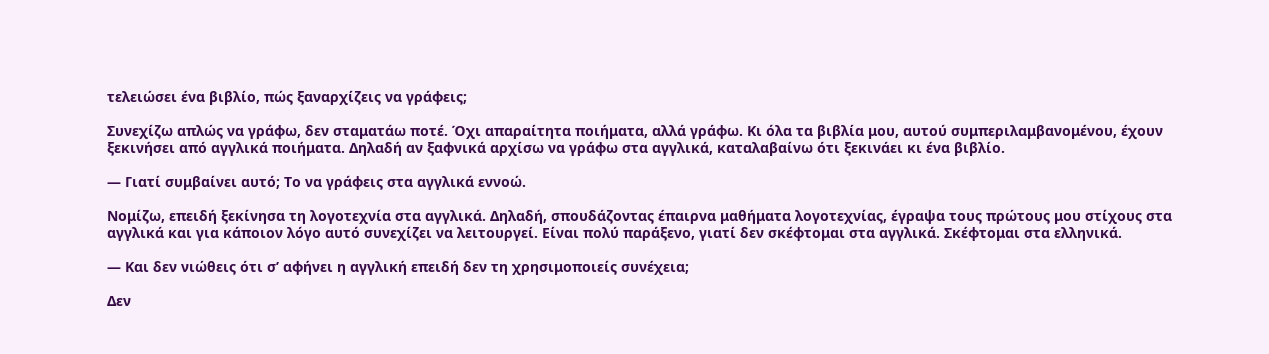τελειώσει ένα βιβλίο, πώς ξαναρχίζεις να γράφεις;

Συνεχίζω απλώς να γράφω, δεν σταματάω ποτέ. Όχι απαραίτητα ποιήματα, αλλά γράφω. Κι όλα τα βιβλία μου, αυτού συμπεριλαμβανομένου, έχουν ξεκινήσει από αγγλικά ποιήματα. Δηλαδή αν ξαφνικά αρχίσω να γράφω στα αγγλικά, καταλαβαίνω ότι ξεκινάει κι ένα βιβλίο.

— Γιατί συμβαίνει αυτό; Το να γράφεις στα αγγλικά εννοώ.

Νομίζω, επειδή ξεκίνησα τη λογοτεχνία στα αγγλικά. Δηλαδή, σπουδάζοντας έπαιρνα μαθήματα λογοτεχνίας, έγραψα τους πρώτους μου στίχους στα αγγλικά και για κάποιον λόγο αυτό συνεχίζει να λειτουργεί. Είναι πολύ παράξενο, γιατί δεν σκέφτομαι στα αγγλικά. Σκέφτομαι στα ελληνικά.

— Και δεν νιώθεις ότι σ’ αφήνει η αγγλική επειδή δεν τη χρησιμοποιείς συνέχεια;

Δεν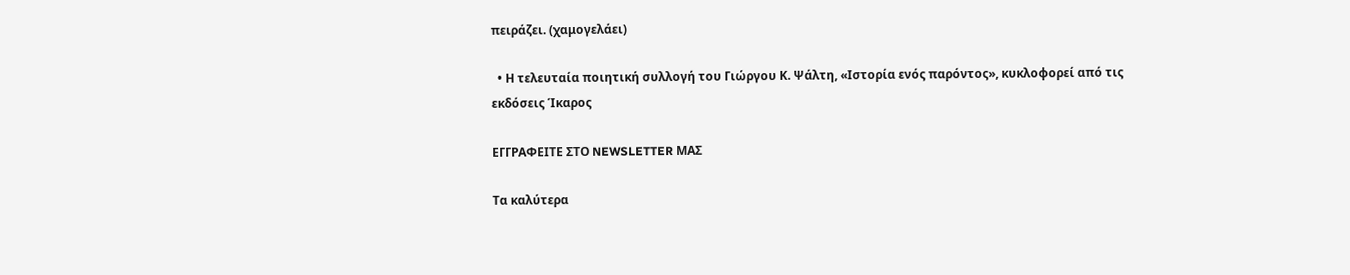πειράζει. (χαμογελάει)

  • Η τελευταία ποιητική συλλογή του Γιώργου Κ. Ψάλτη, «Ιστορία ενός παρόντος», κυκλοφορεί από τις εκδόσεις Ίκαρος

ΕΓΓΡΑΦΕΙΤΕ ΣΤΟ NEWSLETTER ΜΑΣ

Tα καλύτερα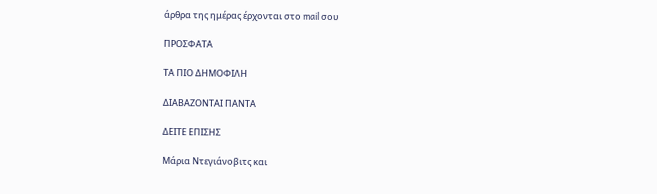άρθρα της ημέρας έρχονται στο mail σου

ΠΡΟΣΦΑΤΑ

ΤΑ ΠΙΟ ΔΗΜΟΦΙΛΗ

ΔΙΑΒΑΖΟΝΤΑΙ ΠΑΝΤΑ

ΔΕΙΤΕ ΕΠΙΣΗΣ

Μάρια Ντεγιάνοβιτς και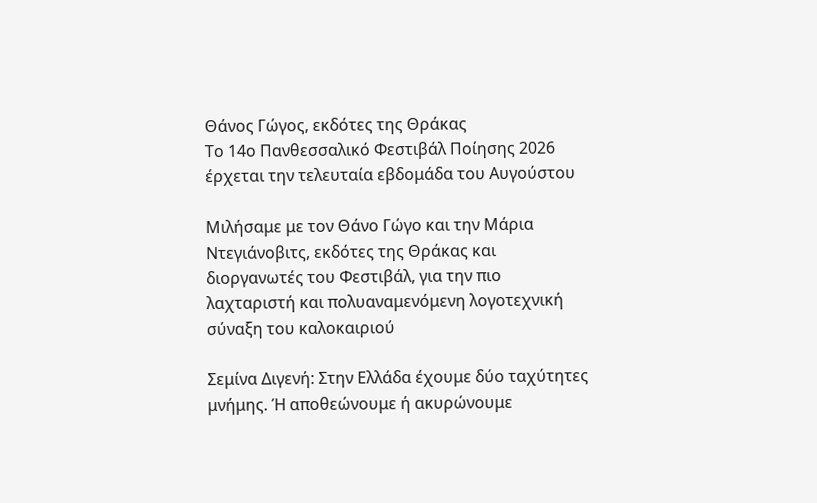Θάνος Γώγος, εκδότες της Θράκας
Το 14ο Πανθεσσαλικό Φεστιβάλ Ποίησης 2026 έρχεται την τελευταία εβδομάδα του Αυγούστου

Μιλήσαμε με τον Θάνο Γώγο και την Μάρια Ντεγιάνοβιτς, εκδότες της Θράκας και διοργανωτές του Φεστιβάλ, για την πιο λαχταριστή και πολυαναμενόμενη λογοτεχνική σύναξη του καλοκαιριού

Σεμίνα Διγενή: Στην Ελλάδα έχουμε δύο ταχύτητες μνήμης. Ή αποθεώνουμε ή ακυρώνουμε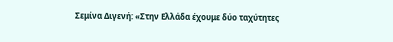Σεμίνα Διγενή: «Στην Ελλάδα έχουμε δύο ταχύτητες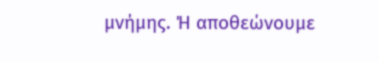μνήμης. Ή αποθεώνουμε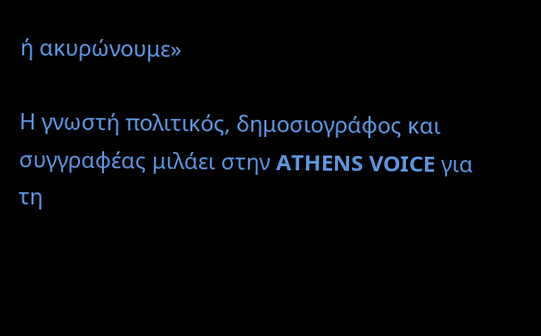ή ακυρώνουμε»

Η γνωστή πολιτικός, δημοσιογράφος και συγγραφέας μιλάει στην ATHENS VOICE για τη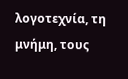λογοτεχνία, τη μνήμη, τους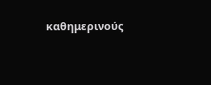καθημερινούς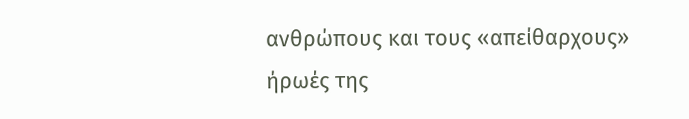ανθρώπους και τους «απείθαρχους» ήρωές της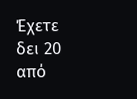Έχετε δει 20 από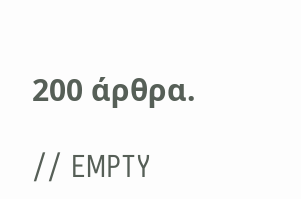200 άρθρα.

// EMPTY